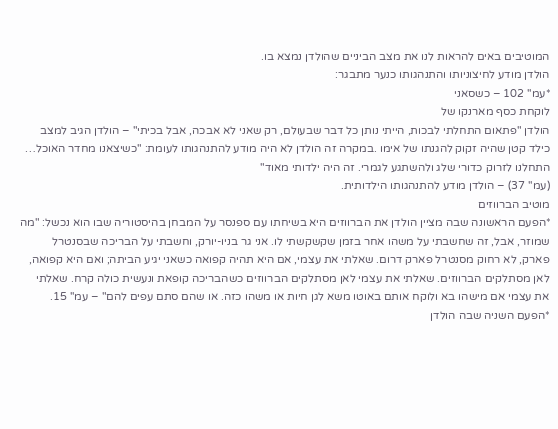המוטיבים באים להראות לנו את מצב הביניים שהולדן נמצא בו.
הולדן מודע לחיצוניותו והתנהגותו כנער מתבגר:
*עמ'' 102 – כשסאני
לוקחת כסף מארנקו של
הולדן "פתאום התחלתי לבכות, הייתי נותן כל דבר שבעולם, רק שאני לא אבכה, אבל בכיתי" – הולדן הגיב למצב כילד קטן שהיה זקוק להגנתו של אימו .במקרה זה הולדן לא היה מודע להתנהגותו לעומת: "כשיצאנו מחדר האוכל… התחלנו לזרוק כדורי שלג ולהשתגע לגמרי. זה היה ילדותי מאוד"
(עמ'' 37) – הולדן מודע להתנהגותו הילדותית.
מוטיב הברווזים
*הפעם הראשונה שבה מציין הולדן את הברווזים היא בשיחתו עם ספנסר על המבחן בהיסטוריה שבו הוא נכשל: "מה שמוזר, אבל, זה שחשבתי על משהו אחר בזמן שקשקשתי לו. אני גר בניו-יורק, וחשבתי על הבריכה שבסנטרל פארק, לא רחוק מסנטרל פארק דרום. שאלתי את עצמי, אם היא תהיה קפואה כשאני יגיע הביתה; ואם היא קפואה, לאן מסתלקים הברווזים. שאלתי את עצמי לאן מסתלקים הברווזים כשהבריכה קופאת ונעשית כולה קרח. שאלתי את עצמי אם מישהו בא ולוקח אותם באוטו משא לגן חיות או משהו כזה. או שהם סתם עפים להם" – עמ'' 15.
*הפעם השניה שבה הולדן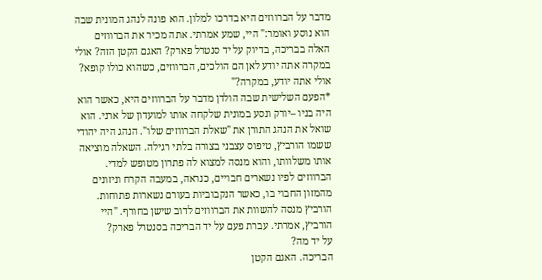מדבר על הברווזים היא בדרכו למלון. הוא פונה לנהג המונית שבה הוא נוסע ואומר:" היי, שמע אמרתי. אתה מכיר את הברווזים האלה בבריכה, בדיוק על יד סנטרל פארק? האגם הקטן הזה? אולי במקרה אתה יודע לאן הם הולכים, הברווזים, כשהוא כולו קופא? אולי אתה יודע, במקרה?"
*הפעם השלישית שבה הולדן מדבר על הברווזים היא, כאשר הוא היה בניו –יורק ונסע במונית שלקחה אותו למועדון של ארני. הוא שואל את הנהג התורן את "שאלת הברווזים שלו". הנהג היה יהודי ששמו הורביץ, טיפוס עצבני בצורה בלתי רגילה. השאלה מוציאה אותו משלוותו, והוא מנסה למצוא לה פתרון מטופש למדי. הברווזים לפיו נשארים חבויים, כנראה, במעבה הקרח וניזונים מהמזון החבוי בו, כאשר הנקבוביות בעורם נשארות פתוחות. הורביץ מנסה להשוות את הברווזים לדוב שישן בחורף. "היי הורביץ, אמרתי. עברת פעם על יד הבריכה בסנטרל פארק?
על יד מה?
הבריכה. האגם הקטן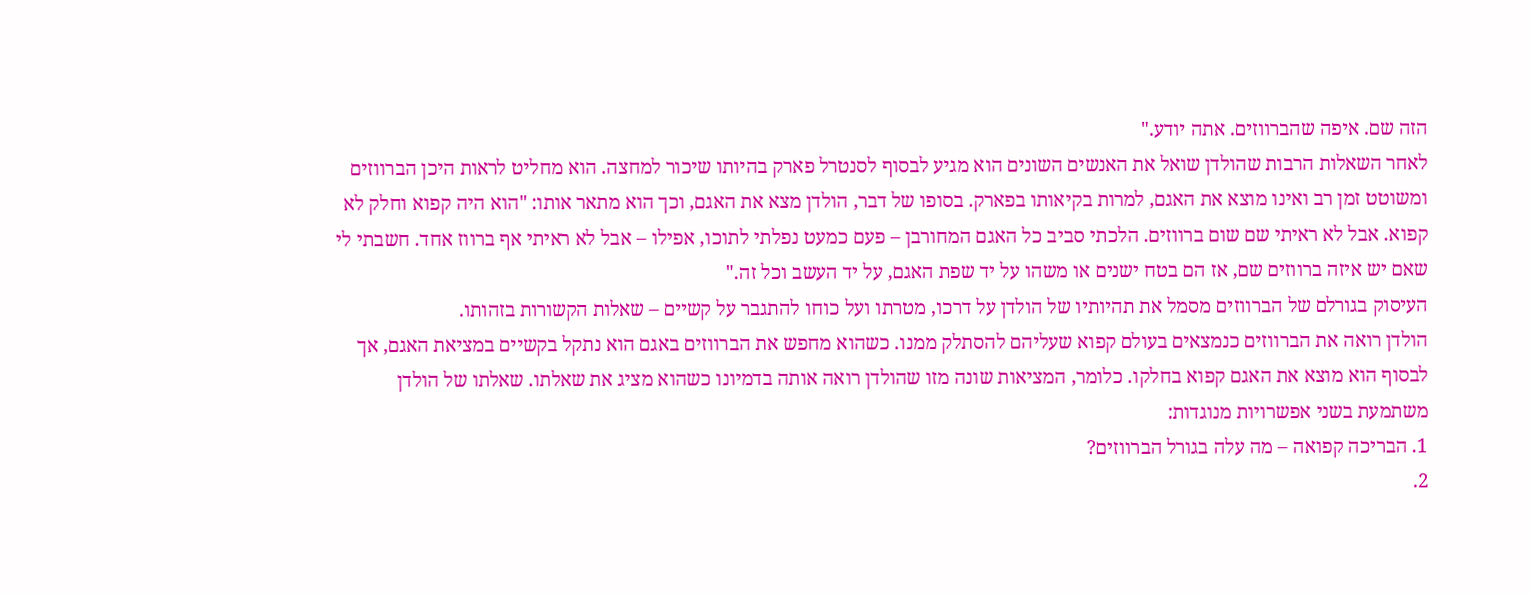הזה שם. איפה שהברווזים. אתה יודע."
לאחר השאלות הרבות שהולדן שואל את האנשים השונים הוא מגיע לבסוף לסנטרל פארק בהיותו שיכור למחצה. הוא מחליט לראות היכן הברווזים ומשוטט זמן רב ואינו מוצא את האגם, למרות בקיאותו בפארק. בסופו של דבר, הולדן מצא את האגם, וכך הוא מתאר אותו: "הוא היה קפוא וחלק לא קפוא. אבל לא ראיתי שם שום ברווזים. הלכתי סביב כל האגם המחורבן – פעם כמעט נפלתי לתוכו, אפילו – אבל לא ראיתי אף ברווז אחד. חשבתי לי שאם יש איזה ברווזים שם, אז הם בטח ישנים או משהו על יד שפת האגם, על יד העשב וכל זה."
העיסוק בגורלם של הברווזים מסמל את תהיותיו של הולדן על דרכו, מטרתו ועל כוחו להתגבר על קשיים – שאלות הקשורות בזהותו.
הולדן רואה את הברווזים כנמצאים בעולם קפוא שעליהם להסתלק ממנו. כשהוא מחפש את הברווזים באגם הוא נתקל בקשיים במציאת האגם, אך לבסוף הוא מוצא את האגם קפוא בחלקו. כלומר, המציאות שונה מזו שהולדן רואה אותה בדמיונו כשהוא מציג את שאלתו. שאלתו של הולדן משתמעת בשני אפשרויות מנוגדות:
1. הבריכה קפואה – מה עלה בגורל הברווזים?
2.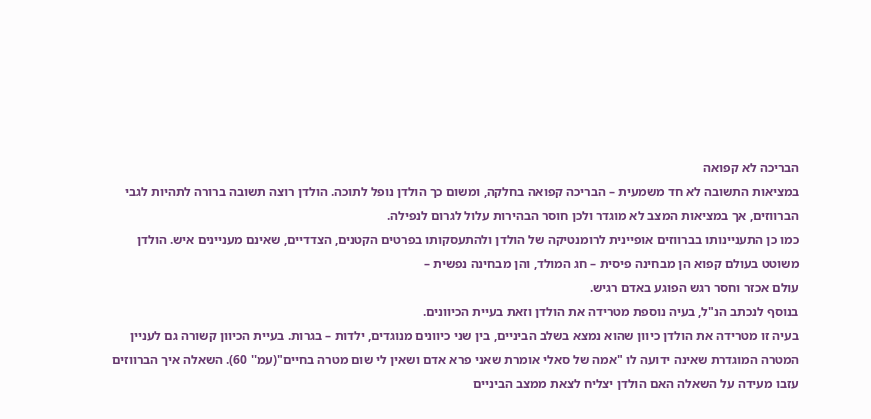הבריכה לא קפואה
במציאות התשובה לא חד משמעית – הבריכה קפואה בחלקה, ומשום כך הולדן נופל לתוכה. הולדן רוצה תשובה ברורה לתהיות לגבי הברווזים, אך במציאות המצב לא מוגדר ולכן חוסר הבהירות עלול לגרום לנפילה.
כמו כן התעניינותו בברווזים אופיינית לרומנטיקה של הולדן ולהתעסקותו בפרטים הקטנים, הצדדיים, שאינם מעניינים איש. הולדן משוטט בעולם קפוא הן מבחינה פיסית – חג המולד, והן מבחינה נפשית –
עולם אכזר וחסר רגש הפוגע באדם רגיש.
בנוסף לנכתב הנ"ל, בעיה נוספת מטרידה את הולדן וזאת בעיית הכיוונים.
בעיה זו מטרידה את הולדן כיוון שהוא נמצא בשלב הביניים, בין שני כיוונים מנוגדים, ילדות – בגרות. בעיית הכיוון קשורה גם לעניין המטרה המוגדרת שאינה ידועה לו "אמה של סאלי אומרת שאני פרא אדם ושאין לי שום מטרה בחיים"(עמ'' 60). השאלה איך הברווזים עזבו מעידה על השאלה האם הולדן יצליח לצאת ממצב הביניים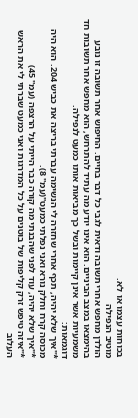בכוחות עצמו או לא.
מוטיב הנפילה
הולדן מחפש אחרי תשובה ודאית לגבי כל דבר בחיים. החיפוש אחר תשובה זו נובע בהימצאו במצב הביניים. הוא אינו יודע מה עתיד להתרחש, הוא מחפש אחר תשובות חד משמעיות אשר אינן קיימות ובשל כך מביאות אותו כמעט לנפילה.
דוגמאות:
*"איך שלא יהיה, תכף אחרי שחזרה לי הנשימה עברתי בריצה את כביש 204. הוא היה מכוסה קרח וחלק נורא ואני נפלתי כמעט"(עמ'' 8).
*"איך שלא יהיה, עוד לפני שהבנתי מה קורה כבר הייתי על הרצפה (עמ'' 45)
*"איזה טיפש זרק קליפות של בוטנים על כל המדרגות ואני כמעט שברתי לי את הראש העלוב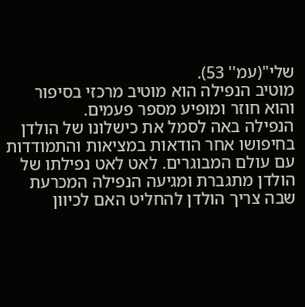שלי"(עמ'' 53).
מוטיב הנפילה הוא מוטיב מרכזי בסיפור והוא חוזר ומופיע מספר פעמים.
הנפילה באה לסמל את כישלונו של הולדן בחיפושו אחר הודאות במציאות והתמודדות עם עולם המבוגרים. לאט לאט נפילתו של הולדן מתגברת ומגיעה הנפילה המכרעת שבה צריך הולדן להחליט האם לכיוון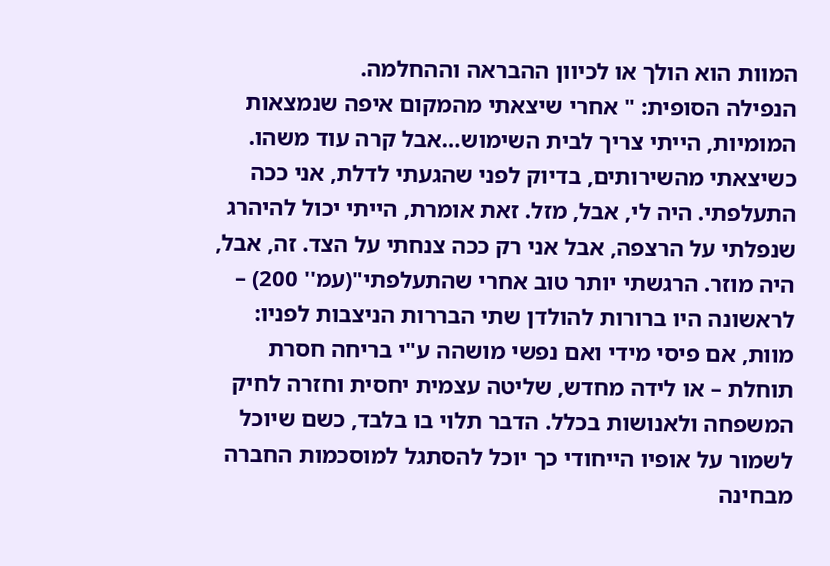המוות הוא הולך או לכיוון ההבראה וההחלמה.
הנפילה הסופית: " אחרי שיצאתי מהמקום איפה שנמצאות המומיות, הייתי צריך לבית השימוש…אבל קרה עוד משהו. כשיצאתי מהשירותים, בדיוק לפני שהגעתי לדלת, אני ככה התעלפתי. היה לי, אבל, מזל. זאת אומרת, הייתי יכול להיהרג שנפלתי על הרצפה, אבל אני רק ככה צנחתי על הצד. זה, אבל, היה מוזר. הרגשתי יותר טוב אחרי שהתעלפתי"(עמ'' 200) – לראשונה היו ברורות להולדן שתי הבררות הניצבות לפניו: מוות, אם פיסי מידי ואם נפשי מושהה ע"י בריחה חסרת תוחלת – או לידה מחדש, שליטה עצמית יחסית וחזרה לחיק המשפחה ולאנושות בכלל. הדבר תלוי בו בלבד, כשם שיוכל לשמור על אופיו הייחודי כך יוכל להסתגל למוסכמות החברה מבחינה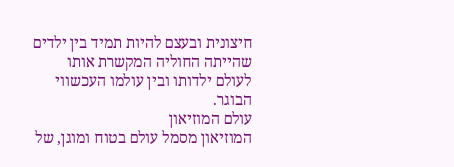חיצונית ובעצם להיות תמיד בין ילדים שהייתה החוליה המקשרת אותו לעולם ילדותו ובין עולמו העכשווי הבוגר.
עולם המוזיאון
המוזיאון מסמל עולם בטוח ומוגן, של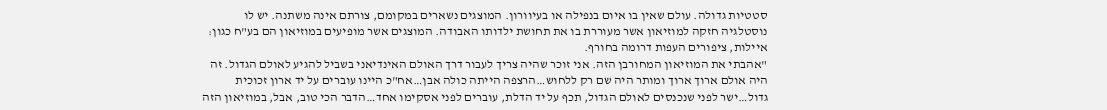סטטיות גדולה. עולם שאין בו איום בנפילה או בעיוורון. המוצגים נשארים במקומם, צורתם אינה משתנה. יש לו נוסטלגיה חזקה למוזיאון אשר מעוררת בו את תחושת ילדותו האבודה. המוצגים אשר מופיעים במוזיאון הם בע"ח כגון: איילות, ציפורים העפות דרומה בחורף.
"אהבתי את המוזיאון המחורבן הזה. אני זוכר שהיה צריך לעבור דרך האולם האינדיאני בשביל להגיע לאולם הגדול. זה היה אולם ארוך ארוך ומותר היה שם רק ללחוש…הרצפה הייתה כולה אבן…אח"כ היינו עוברים על יד ארון זכוכית גדול…ישר לפני שנכנסים לאולם הגדול, תכף על יד הדלת, עוברים לפני אסקימו אחד…הדבר הכי טוב, אבל, במוזיאון הזה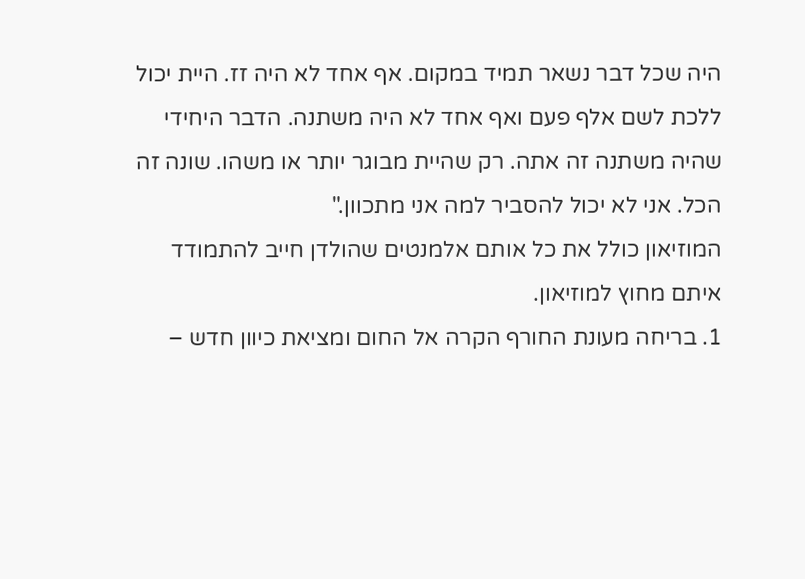היה שכל דבר נשאר תמיד במקום. אף אחד לא היה זז. היית יכול ללכת לשם אלף פעם ואף אחד לא היה משתנה. הדבר היחידי שהיה משתנה זה אתה. רק שהיית מבוגר יותר או משהו. שונה זה הכל. אני לא יכול להסביר למה אני מתכוון."
המוזיאון כולל את כל אותם אלמנטים שהולדן חייב להתמודד איתם מחוץ למוזיאון.
1. בריחה מעונת החורף הקרה אל החום ומציאת כיוון חדש –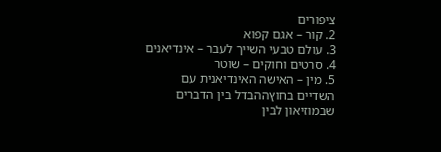ציפורים
2. קור – אגם קפוא
3. עולם טבעי השייך לעבר – אינדיאנים
4. סרטים וחוקים – שוטר
5. מין – האישה האינדיאנית עם השדיים בחוץההבדל בין הדברים שבמוזיאון לבין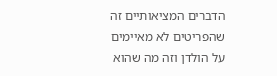הדברים המציאותיים זה שהפריטים לא מאיימים על הולדן וזה מה שהוא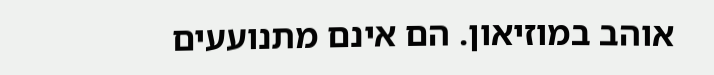אוהב במוזיאון. הם אינם מתנועעים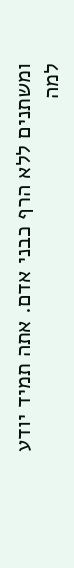ומשתנים ללא הרף כבני אדם. אתה תמיד יודע למה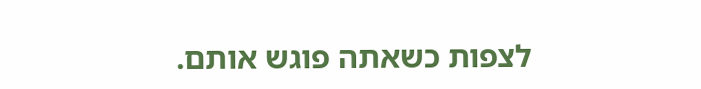לצפות כשאתה פוגש אותם.